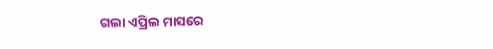ଗଲା ଏପ୍ରିଲ ମାସରେ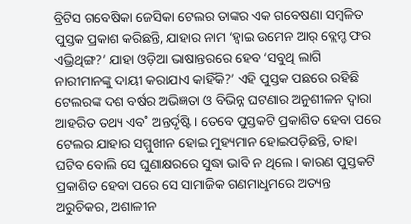ବ୍ରିଟିସ ଗବେଷିକା ଜେସିକା ଟେଲର ତାଙ୍କର ଏକ ଗବେଷଣା ସମ୍ବଳିତ ପୁସ୍ତକ ପ୍ରକାଶ କରିଛନ୍ତି, ଯାହାର ନାମ ‘ହ୍ବାଇ ଉମେନ ଆର୍ ବ୍ଲେମ୍ଡ ଫର ଏଭ୍ରିଥିଙ୍ଗ?’ ଯାହା ଓଡ଼ିଆ ଭାଷାନ୍ତରରେ ହେବ ‘ସବୁଥି ଲାଗି ନାରୀମାନଙ୍କୁ ଦାୟୀ କରାଯାଏ କାହିଁକି?’ ଏହି ପୁସ୍ତକ ପଛରେ ରହିଛି ଟେଲରଙ୍କ ଦଶ ବର୍ଷର ଅଭିଜ୍ଞତା ଓ ବିଭିନ୍ନ ଘଟଣାର ଅନୁଶୀଳନ ଦ୍ବାରା ଆହରିତ ତଥ୍ୟ ଏବ˚ ଅନ୍ତର୍ଦୃଷ୍ଟି। ତେବେ ପୁସ୍ତକଟି ପ୍ରକାଶିତ ହେବା ପରେ ଟେଲର ଯାହାର ସମ୍ମୁଖୀନ ହୋଇ ମୁହ୍ୟମାନ ହୋଇପଡ଼ିଛନ୍ତି, ତାହା ଘଟିବ ବୋଲି ସେ ଘୁଣାକ୍ଷରରେ ସୁଦ୍ଧା ଭାବି ନ ଥିଲେ। କାରଣ ପୁସ୍ତକଟି ପ୍ରକାଶିତ ହେବା ପରେ ସେ ସାମାଜିକ ଗଣମାଧୢମରେ ଅତ୍ୟନ୍ତ ଅରୁଚିକର, ଅଶାଳୀନ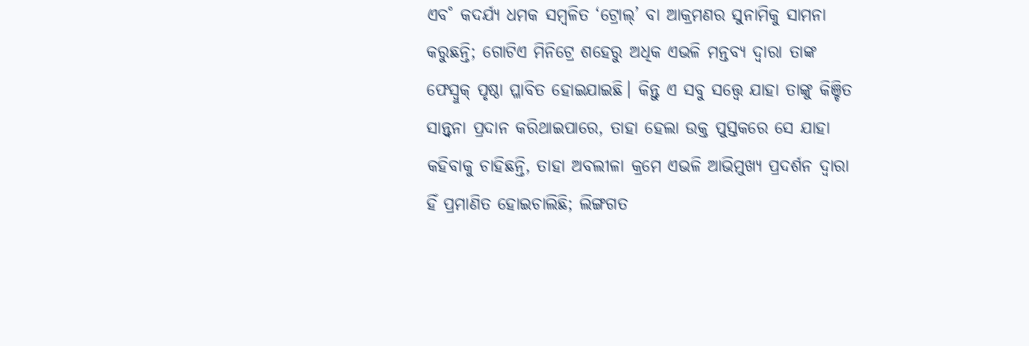ଏବ˚ କଦର୍ଯ୍ୟ ଧମକ ସମ୍ବଳିତ ‘ଟ୍ରୋଲ୍’ ବା ଆକ୍ରମଣର ସୁନାମିକୁ ସାମନା କରୁଛନ୍ତି; ଗୋଟିଏ ମିନିଟ୍ରେ ଶହେରୁ ଅଧିକ ଏଭଳି ମନ୍ତବ୍ୟ ଦ୍ବାରା ତାଙ୍କ ଫେସ୍ବୁକ୍ ପୃଷ୍ଠା ପ୍ଳାବିତ ହୋଇଯାଇଛି। କିନ୍ତୁ ଏ ସବୁ ସତ୍ତ୍ବେ ଯାହା ତାଙ୍କୁ କିଞ୍ଚିତ ସାନ୍ତ୍ବନା ପ୍ରଦାନ କରିଥାଇପାରେ, ତାହା ହେଲା ଉକ୍ତ ପୁସ୍ତକରେ ସେ ଯାହା କହିବାକୁ ଚାହିଛନ୍ତି, ତାହା ଅବଲୀଳା କ୍ରମେ ଏଭଳି ଆଭିମୁଖ୍ୟ ପ୍ରଦର୍ଶନ ଦ୍ବାରା ହିଁ ପ୍ରମାଣିତ ହୋଇଚାଲିଛି; ଲିଙ୍ଗଗତ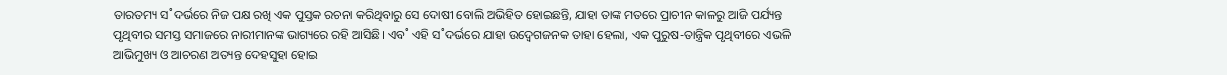ତାରତମ୍ୟ ସ˚ଦର୍ଭରେ ନିଜ ପକ୍ଷ ରଖି ଏକ ପୁସ୍ତକ ରଚନା କରିଥିବାରୁ ସେ ଦୋଷୀ ବୋଲି ଅଭିହିତ ହୋଇଛନ୍ତି, ଯାହା ତାଙ୍କ ମତରେ ପ୍ରାଚୀନ କାଳରୁ ଆଜି ପର୍ଯ୍ୟନ୍ତ ପୃଥିବୀର ସମସ୍ତ ସମାଜରେ ନାରୀମାନଙ୍କ ଭାଗ୍ୟରେ ରହି ଆସିଛି। ଏବ˚ ଏହି ସ˚ଦର୍ଭରେ ଯାହା ଉଦ୍ବେଗଜନକ ତାହା ହେଲା, ଏକ ପୁରୁଷ-ତାନ୍ତ୍ରିକ ପୃଥିବୀରେ ଏଭଳି ଆଭିମୁଖ୍ୟ ଓ ଆଚରଣ ଅତ୍ୟନ୍ତ ଦେହସୁହା ହୋଇ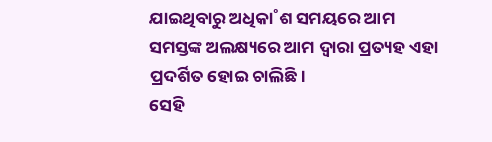ଯାଇଥିବାରୁ ଅଧିକା˚ଶ ସମୟରେ ଆମ ସମସ୍ତଙ୍କ ଅଲକ୍ଷ୍ୟରେ ଆମ ଦ୍ବାରା ପ୍ରତ୍ୟହ ଏହା ପ୍ରଦର୍ଶିତ ହୋଇ ଚାଲିଛି।
ସେହି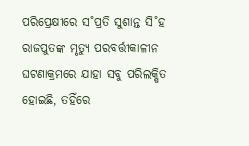ପରିପ୍ରେକ୍ଷୀରେ ସ˚ପ୍ରତି ସୁଶାନ୍ତ ସି˚ହ ରାଜପୁତଙ୍କ ମୃତ୍ୟୁ ପରବର୍ତ୍ତୀକାଳୀନ ଘଟଣାକ୍ରମରେ ଯାହା ସବୁ ପରିଲକ୍ଷିତ ହୋଇଛି, ତହିଁରେ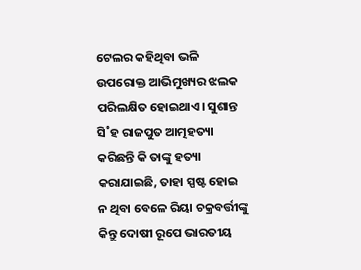ଟେଲର କହିଥିବା ଭଳି ଉପରୋକ୍ତ ଆଭିମୁଖ୍ୟର ଝଲକ ପରିଲକ୍ଷିତ ହୋଇଥାଏ। ସୁଶାନ୍ତ ସି˚ହ ରାଜପୁତ ଆତ୍ମହତ୍ୟା କରିଛନ୍ତି କି ତାଙ୍କୁ ହତ୍ୟା କରାଯାଇଛି, ତାହା ସ୍ପଷ୍ଟ ହୋଇ ନ ଥିବା ବେଳେ ରିୟା ଚକ୍ରବର୍ତ୍ତୀଙ୍କୁ କିନ୍ତୁ ଦୋଷୀ ରୂପେ ଭାରତୀୟ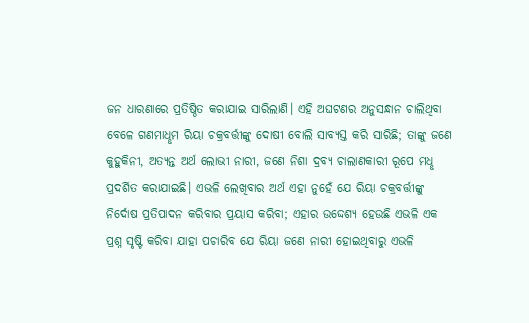ଜନ ଧାରଣାରେ ପ୍ରତିଷ୍ଠିତ କରାଯାଇ ସାରିଲାଣି। ଏହି ଅଘଟଣର ଅନୁସନ୍ଧାନ ଚାଲିଥିବା ବେଳେ ଗଣମାଧୢମ ରିୟା ଚକ୍ରବର୍ତ୍ତୀଙ୍କୁ ଦୋଷୀ ବୋଲି ସାବ୍ୟସ୍ତ କରି ସାରିଛି; ତାଙ୍କୁ ଜଣେ କୁହୁକିନୀ, ଅତ୍ୟନ୍ତ ଅର୍ଥ ଲୋଭୀ ନାରୀ, ଜଣେ ନିଶା ଦ୍ରବ୍ୟ ଚାଲାଣକାରୀ ରୂପେ ମଧୢ ପ୍ରଦର୍ଶିତ କରାଯାଇଛି। ଏଭଳି ଲେଖିବାର ଅର୍ଥ ଏହା ନୁହେଁ ଯେ ରିୟା ଚକ୍ରବର୍ତ୍ତୀଙ୍କୁ ନିର୍ଦୋଷ ପ୍ରତିପାଦନ କରିବାର ପ୍ରୟାସ କରିବା; ଏହାର ଉଦ୍ଦେଶ୍ୟ ହେଉଛି ଏଭଳି ଏକ ପ୍ରଶ୍ନ ସୃଷ୍ଟି କରିବା ଯାହା ପଚାରିବ ଯେ ରିୟା ଜଣେ ନାରୀ ହୋଇଥିବାରୁ ଏଭଳି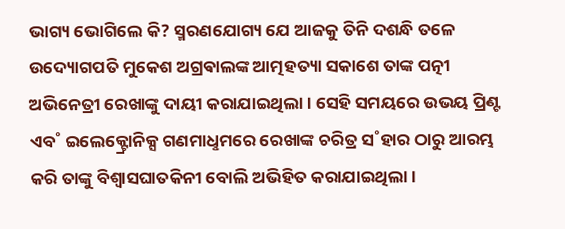ଭାଗ୍ୟ ଭୋଗିଲେ କି? ସ୍ମରଣଯୋଗ୍ୟ ଯେ ଆଜକୁ ତିନି ଦଶନ୍ଧି ତଳେ ଉଦ୍ୟୋଗପତି ମୁକେଶ ଅଗ୍ରଵାଲଙ୍କ ଆତ୍ମହତ୍ୟା ସକାଶେ ତାଙ୍କ ପତ୍ନୀ ଅଭିନେତ୍ରୀ ରେଖାଙ୍କୁ ଦାୟୀ କରାଯାଇଥିଲା। ସେହି ସମୟରେ ଉଭୟ ପ୍ରିଣ୍ଟ ଏବ˚ ଇଲେକ୍ଟ୍ରୋନିକ୍ସ ଗଣମାଧୢମରେ ରେଖାଙ୍କ ଚରିତ୍ର ସ˚ହାର ଠାରୁ ଆରମ୍ଭ କରି ତାଙ୍କୁ ବିଶ୍ବାସଘାତକିନୀ ବୋଲି ଅଭିହିତ କରାଯାଇଥିଲା।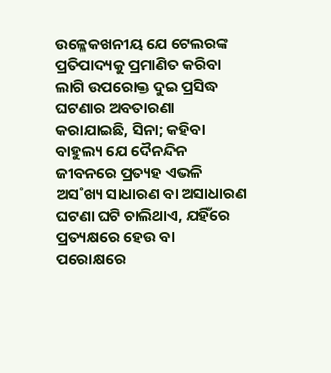ଉଳ୍ଳେକଖନୀୟ ଯେ ଟେଲରଙ୍କ ପ୍ରତିପାଦ୍ୟକୁ ପ୍ରମାଣିତ କରିବା ଲାଗି ଉପରୋକ୍ତ ଦୁଇ ପ୍ରସିଦ୍ଧ ଘଟଣାର ଅବତାରଣା କରାଯାଇଛି, ସିନା; କହିବା ବାହୁଲ୍ୟ ଯେ ଦୈନନ୍ଦିନ ଜୀବନରେ ପ୍ରତ୍ୟହ ଏଭଳି ଅସ˚ଖ୍ୟ ସାଧାରଣ ବା ଅସାଧାରଣ ଘଟଣା ଘଟି ଚାଲିଥାଏ, ଯହିଁରେ ପ୍ରତ୍ୟକ୍ଷରେ ହେଉ ବା ପରୋକ୍ଷରେ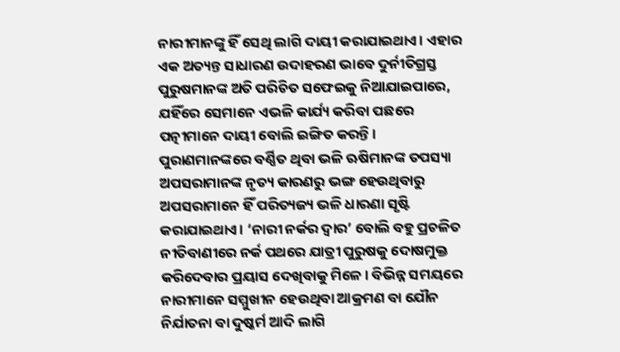ନାରୀମାନଙ୍କୁ ହିଁ ସେଥି ଲାଗି ଦାୟୀ କରାଯାଇଥାଏ। ଏହାର ଏକ ଅତ୍ୟନ୍ତ ସାଧାରଣ ଉଦାହରଣ ଭାବେ ଦୁର୍ନୀତିଗ୍ରସ୍ତ ପୁରୁଷମାନଙ୍କ ଅତି ପରିଚିତ ସଫେଇକୁ ନିଆଯାଇପାରେ, ଯହିଁରେ ସେମାନେ ଏଭଳି କାର୍ଯ୍ୟ କରିବା ପଛରେ ପତ୍ନୀମାନେ ଦାୟୀ ବୋଲି ଇଙ୍ଗିତ କରନ୍ତି।
ପୁରାଣମାନଙ୍କରେ ବର୍ଣ୍ଣିତ ଥିବା ଭଳି ଋଷିମାନଙ୍କ ତପସ୍ୟା ଅପସରାମାନଙ୍କ ନୃତ୍ୟ କାରଣରୁ ଭଙ୍ଗ ହେଉଥିବାରୁ ଅପସରାମାନେ ହିଁ ପରିତ୍ୟଜ୍ୟ ଭଳି ଧାରଣା ସୃଷ୍ଟି କରାଯାଇଥାଏ। ‘ନାରୀ ନର୍କର ଦ୍ବାର’ ବୋଲି ବହୁ ପ୍ରଚଳିତ ନୀତିବାଣୀରେ ନର୍କ ପଥରେ ଯାତ୍ରୀ ପୁରୁଷକୁ ଦୋଷମୁକ୍ତ କରିଦେବାର ପ୍ରୟାସ ଦେଖିବାକୁ ମିଳେ। ବିଭିନ୍ନ ସମୟରେ ନାରୀମାନେ ସମ୍ମୁଖୀନ ହେଉଥିବା ଆକ୍ରମଣ ବା ଯୌନ ନିର୍ଯାତନା ବା ଦୁଷ୍କର୍ମ ଆଦି ଲାଗି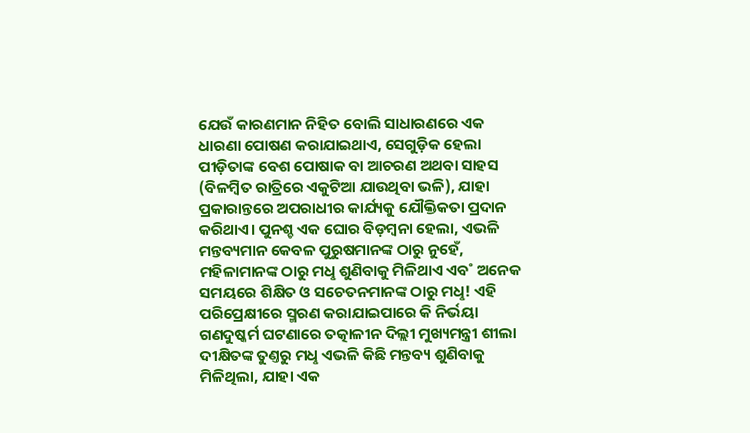ଯେଉଁ କାରଣମାନ ନିହିତ ବୋଲି ସାଧାରଣରେ ଏକ ଧାରଣା ପୋଷଣ କରାଯାଇଥାଏ, ସେଗୁଡ଼ିକ ହେଲା ପୀଡ଼ିତାଙ୍କ ବେଶ ପୋଷାକ ବା ଆଚରଣ ଅଥବା ସାହସ (ବିଳମ୍ବିତ ରାତ୍ରିରେ ଏକୁଟିଆ ଯାଉଥିବା ଭଳି), ଯାହା ପ୍ରକାରାନ୍ତରେ ଅପରାଧୀର କାର୍ଯ୍ୟକୁ ଯୌକ୍ତିକତା ପ୍ରଦାନ କରିଥାଏ। ପୁନଶ୍ଚ ଏକ ଘୋର ବିଡ଼ମ୍ବନା ହେଲା, ଏଭଳି ମନ୍ତବ୍ୟମାନ କେବଳ ପୁରୁଷମାନଙ୍କ ଠାରୁ ନୁହେଁ, ମହିଳାମାନଙ୍କ ଠାରୁ ମଧୢ ଶୁଣିବାକୁ ମିଳିଥାଏ ଏବ˚ ଅନେକ ସମୟରେ ଶିକ୍ଷିତ ଓ ସଚେତନମାନଙ୍କ ଠାରୁ ମଧୢ! ଏହି ପରିପ୍ରେକ୍ଷୀରେ ସ୍ମରଣ କରାଯାଇପାରେ କି ନିର୍ଭୟା ଗଣଦୁଷ୍କର୍ମ ଘଟଣାରେ ତତ୍କାଳୀନ ଦିଲ୍ଲୀ ମୁଖ୍ୟମନ୍ତ୍ରୀ ଶୀଲା ଦୀକ୍ଷିତଙ୍କ ତୁଣ୍ତରୁ ମଧୢ ଏଭଳି କିଛି ମନ୍ତବ୍ୟ ଶୁଣିବାକୁ ମିଳିଥିଲା, ଯାହା ଏକ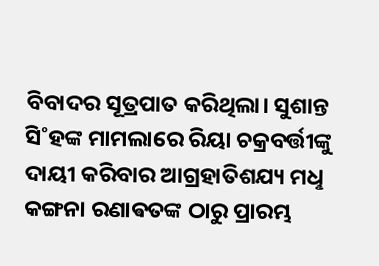ବିବାଦର ସୂତ୍ରପାତ କରିଥିଲା। ସୁଶାନ୍ତ ସି˚ହଙ୍କ ମାମଲାରେ ରିୟା ଚକ୍ରବର୍ତ୍ତୀଙ୍କୁ ଦାୟୀ କରିବାର ଆଗ୍ରହାତିଶଯ୍ୟ ମଧୢ କଙ୍ଗନା ରଣାଵତଙ୍କ ଠାରୁ ପ୍ରାରମ୍ଭ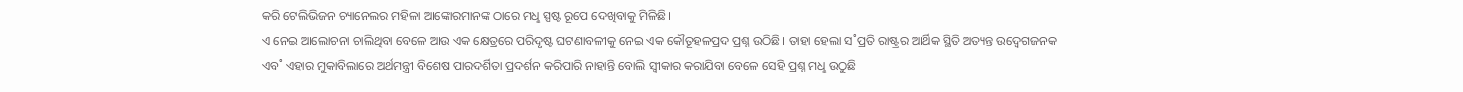କରି ଟେଲିଭିଜନ ଚ୍ୟାନେଲର ମହିଳା ଆଙ୍କୋରମାନଙ୍କ ଠାରେ ମଧୢ ସ୍ପଷ୍ଟ ରୂପେ ଦେଖିବାକୁ ମିଳିଛି।
ଏ ନେଇ ଆଲୋଚନା ଚାଲିଥିବା ବେଳେ ଆଉ ଏକ କ୍ଷେତ୍ରରେ ପରିଦୃଷ୍ଟ ଘଟଣାବଳୀକୁ ନେଇ ଏକ କୌତୂହଳପ୍ରଦ ପ୍ରଶ୍ନ ଉଠିଛି। ତାହା ହେଲା ସ˚ପ୍ରତି ରାଷ୍ଟ୍ରର ଆର୍ଥିକ ସ୍ଥିତି ଅତ୍ୟନ୍ତ ଉଦ୍ବେଗଜନକ ଏବ˚ ଏହାର ମୁକାବିଲାରେ ଅର୍ଥମନ୍ତ୍ରୀ ବିଶେଷ ପାରଦର୍ଶିତା ପ୍ରଦର୍ଶନ କରିପାରି ନାହାନ୍ତି ବୋଲି ସ୍ବୀକାର କରାଯିବା ବେଳେ ସେହି ପ୍ରଶ୍ନ ମଧୢ ଉଠୁଛି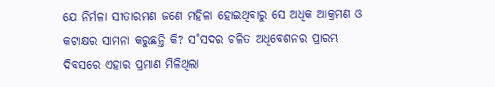ଯେ ନିର୍ମଳା ସୀତାରମଣ ଜଣେ ମହିଳା ହୋଇଥିବାରୁ ସେ ଅଧିକ ଆକ୍ରମଣ ଓ କଟାକ୍ଷର ସାମନା କରୁଛନ୍ତି କି? ସ˚ସଦର ଚଳିତ ଅଧିବେଶନର ପ୍ରାରମ୍ଭ ଦିବସରେ ଏହାର ପ୍ରମାଣ ମିଳିଥିଲା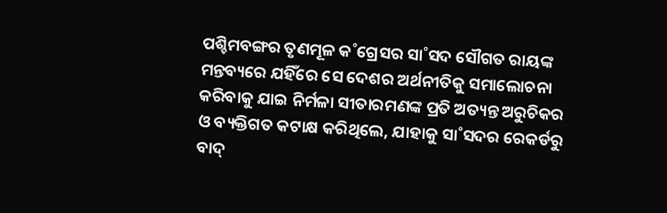ପଶ୍ଚିମବଙ୍ଗର ତୃଣମୂଳ କ˚ଗ୍ରେସର ସା˚ସଦ ସୌଗତ ରାୟଙ୍କ ମନ୍ତବ୍ୟରେ ଯହିଁରେ ସେ ଦେଶର ଅର୍ଥନୀତିକୁ ସମାଲୋଚନା କରିବାକୁ ଯାଇ ନିର୍ମଳା ସୀତାରମଣଙ୍କ ପ୍ରତି ଅତ୍ୟନ୍ତ ଅରୁଚିକର ଓ ବ୍ୟକ୍ତିଗତ କଟାକ୍ଷ କରିଥିଲେ, ଯାହାକୁ ସା˚ସଦର ରେକର୍ଡରୁ ବାଦ୍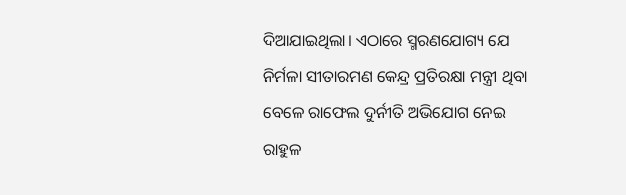ଦିଆଯାଇଥିଲା। ଏଠାରେ ସ୍ମରଣଯୋଗ୍ୟ ଯେ ନିର୍ମଳା ସୀତାରମଣ କେନ୍ଦ୍ର ପ୍ରତିରକ୍ଷା ମନ୍ତ୍ରୀ ଥିବା ବେଳେ ରାଫେଲ ଦୁର୍ନୀତି ଅଭିଯୋଗ ନେଇ ରାହୁଳ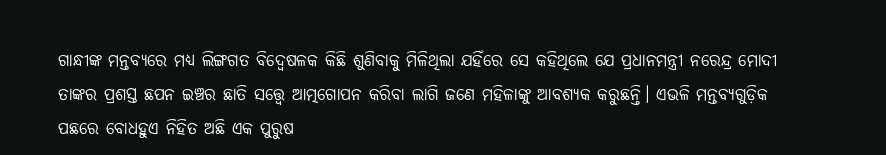ଗାନ୍ଧୀଙ୍କ ମନ୍ତବ୍ୟରେ ମଧ୍ୟ ଲିଙ୍ଗଗତ ବିଦ୍ବେଷଳକ କିଛି ଶୁଣିବାକୁ ମିଳିଥିଲା ଯହିଁରେ ସେ କହିଥିଲେ ଯେ ପ୍ରଧାନମନ୍ତ୍ରୀ ନରେନ୍ଦ୍ର ମୋଦୀ ତାଙ୍କର ପ୍ରଶସ୍ତ ଛପନ ଇଞ୍ଚର ଛାତି ସତ୍ତ୍ବେ ଆତ୍ମଗୋପନ କରିବା ଲାଗି ଜଣେ ମହିଳାଙ୍କୁ ଆବଶ୍ୟକ କରୁଛନ୍ତି। ଏଭଳି ମନ୍ତବ୍ୟଗୁଡ଼ିକ ପଛରେ ବୋଧହୁଏ ନିହିତ ଅଛି ଏକ ପୁରୁଷ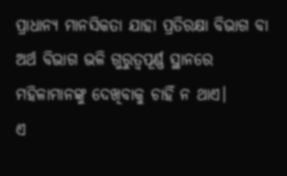ପ୍ରାଧାନ୍ୟ ମାନସିକତା ଯାହା ପ୍ରତିରକ୍ଷା ବିଭାଗ ବା ଅର୍ଥ ବିଭାଗ ଭଳି ଗୁରୁତ୍ବପୂର୍ଣ୍ଣ ସ୍ଥାନରେ ମହିଳାମାନଙ୍କୁ ଦେଖିବାକୁ ଚାହିଁ ନ ଥାଏ।
ଏ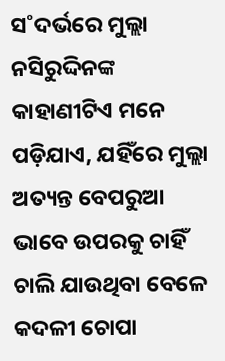ସ˚ଦର୍ଭରେ ମୁଲ୍ଲା ନସିରୁଦ୍ଦିନଙ୍କ କାହାଣୀଟିଏ ମନେ ପଡ଼ିଯାଏ, ଯହିଁରେ ମୁଲ୍ଲା ଅତ୍ୟନ୍ତ ବେପରୁଆ ଭାବେ ଉପରକୁ ଚାହିଁ ଚାଲି ଯାଉଥିବା ବେଳେ କଦଳୀ ଚୋପା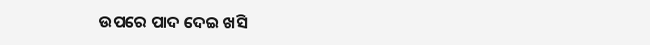ଉପରେ ପାଦ ଦେଇ ଖସି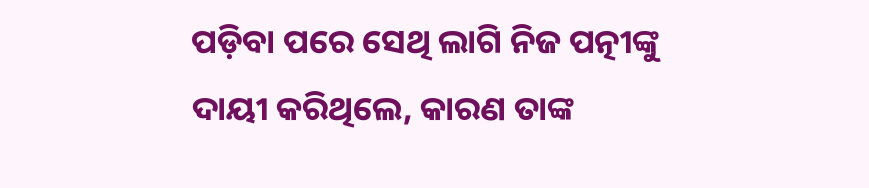ପଡ଼ିବା ପରେ ସେଥି ଲାଗି ନିଜ ପତ୍ନୀଙ୍କୁ ଦାୟୀ କରିଥିଲେ, କାରଣ ତାଙ୍କ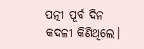ପତ୍ନୀ ପୂର୍ବ ଦିନ କଦଳୀ କିଣିଥିଲେ।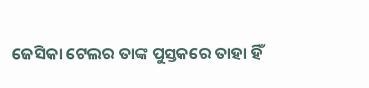ଜେସିକା ଟେଲର ତାଙ୍କ ପୁସ୍ତକରେ ତାହା ହିଁ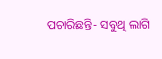ପଚାରିଛନ୍ତି- ସବୁଥି ଲାଗି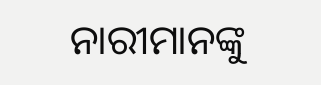ନାରୀମାନଙ୍କୁ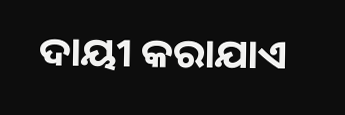ଦାୟୀ କରାଯାଏ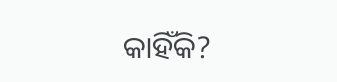କାହିଁକି?